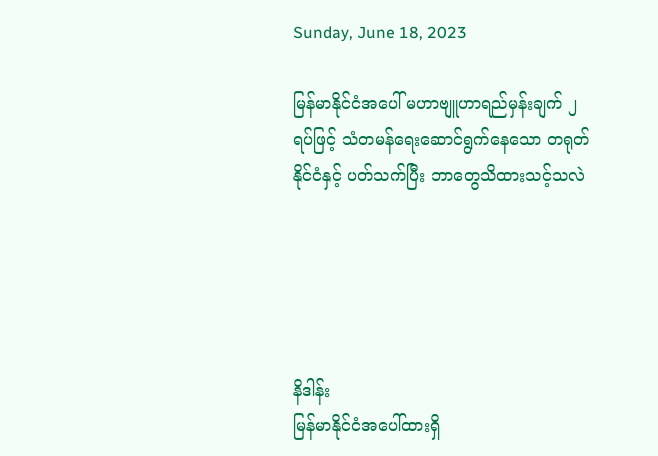Sunday, June 18, 2023

မြန်မာနိုင်ငံအပေါ် မဟာဗျူဟာရည်မှန်းချက် ၂ ရပ်ဖြင့် သံတမန်ရေးဆောင်ရွက်နေသော တရုတ်နိုင်ငံနှင့် ပတ်သက်ပြီး ဘာတွေသိထားသင့်သလဲ





နိဒါန်း
မြန်မာနိုင်ငံအပေါ်ထားရှိ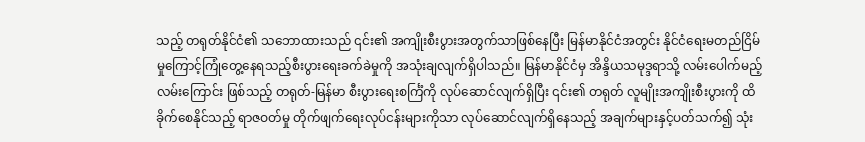သည့် တရုတ်နိုင်ငံ၏ သဘောထားသည် ၎င်း၏ အကျိုးစီးပွားအတွက်သာဖြစ်နေပြီး မြန်မာနိုင်ငံအတွင်း နိုင်ငံရေးမတည်ငြိမ်မှုကြောင့်ကြုံတွေ့နေရသည့်စီးပွားရေးခက်ခဲမှုကို အသုံးချလျက်ရှိပါသည်။ မြန်မာနိုင်ငံမှ အိန္ဒိယသမုဒ္ဒရာသို့ လမ်းပေါက်မည့် လမ်းကြောင်း ဖြစ်သည့် တရုတ်-မြန်မာ စီးပွားရေးစင်္ကြံကို လုပ်ဆောင်လျက်ရှိပြီး ၎င်း၏ တရုတ် လူမျိုးအကျိုးစီးပွားကို ထိခိုက်စေနိုင်သည့် ရာဇဝတ်မှု တိုက်ဖျက်ရေးလုပ်ငန်းများကိုသာ လုပ်ဆောင်လျက်ရှိနေသည့် အချက်များနှင့်ပတ်သက်၍ သုံး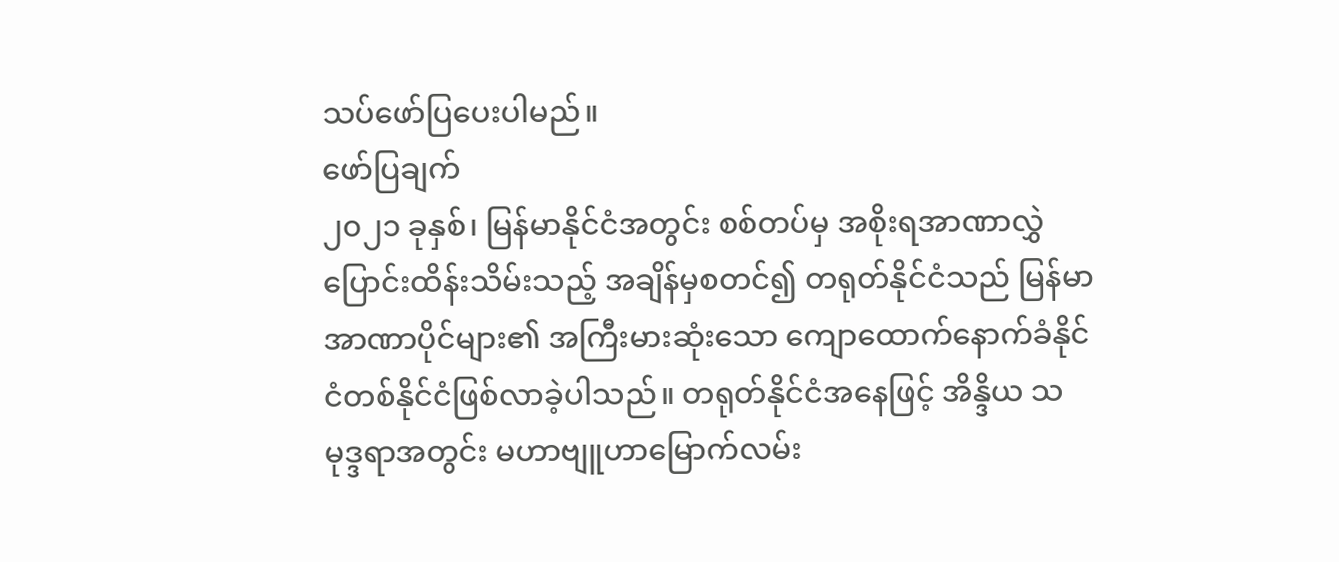သပ်ဖော်ပြပေးပါမည်။
ဖော်ပြချက်
၂၀၂၁ ခုနှစ်၊ မြန်မာနိုင်ငံအတွင်း စစ်တပ်မှ အစိုးရအာဏာလွှဲပြောင်းထိန်းသိမ်းသည့် အချိန်မှစတင်၍ တရုတ်နိုင်ငံသည် မြန်မာအာဏာပိုင်များ၏ အကြီးမားဆုံးသော ကျောထောက်နောက်ခံနိုင်ငံတစ်နိုင်ငံဖြစ်လာခဲ့ပါသည်။ တရုတ်နိုင်ငံအနေဖြင့် အိန္ဒိယ သမုဒ္ဒရာအတွင်း မဟာဗျူဟာမြောက်လမ်း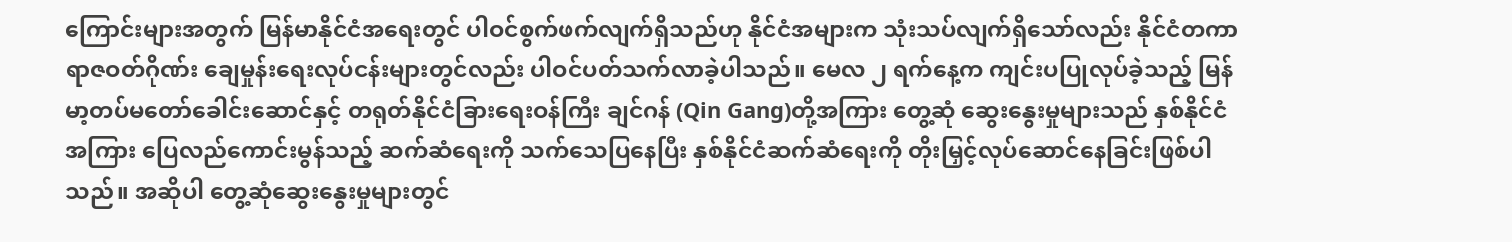ကြောင်းများအတွက် မြန်မာနိုင်ငံအရေးတွင် ပါဝင်စွက်ဖက်လျက်ရှိသည်ဟု နိုင်ငံအများက သုံးသပ်လျက်ရှိသော်လည်း နိုင်ငံတကာ ရာဇဝတ်ဂိုဏ်း ချေမှုန်းရေးလုပ်ငန်းများတွင်လည်း ပါဝင်ပတ်သက်လာခဲ့ပါသည်။ မေလ ၂ ရက်နေ့က ကျင်းပပြုလုပ်ခဲ့သည့် မြန်မာ့တပ်မတော်ခေါင်းဆောင်နှင့် တရုတ်နိုင်ငံခြားရေးဝန်ကြီး ချင်ဂန် (Qin Gang)တို့အကြား တွေ့ဆုံ ဆွေးနွေးမှုများသည် နှစ်နိုင်ငံအကြား ပြေလည်ကောင်းမွန်သည့် ဆက်ဆံရေးကို သက်သေပြနေပြီး နှစ်နိုင်ငံဆက်ဆံရေးကို တိုးမြှင့်လုပ်ဆောင်နေခြင်းဖြစ်ပါသည်။ အဆိုပါ တွေ့ဆုံဆွေးနွေးမှုများတွင်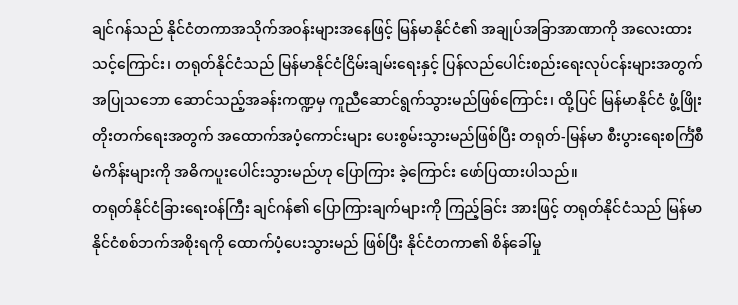ချင်ဂန်သည် နိုင်ငံတကာအသိုက်အဝန်းများအနေဖြင့် မြန်မာနိုင်ငံ၏ အချုပ်အခြာအာဏာကို အလေးထားသင့်ကြောင်း၊ တရုတ်နိုင်ငံသည် မြန်မာနိုင်ငံငြိမ်းချမ်းရေးနှင့် ပြန်လည်ပေါင်းစည်းရေးလုပ်ငန်းများအတွက် အပြုသဘော ဆောင်သည့်အခန်းကဏ္ဍမှ ကူညီဆောင်ရွက်သွားမည်ဖြစ်ကြောင်း၊ ထို့ပြင် မြန်မာနိုင်ငံ ဖွံ့ဖြိုးတိုးတက်ရေးအတွက် အထောက်အပံ့ကောင်းများ ပေးစွမ်းသွားမည်ဖြစ်ပြီး တရုတ်-မြန်မာ စီးပွားရေးစင်္ကြံစီမံကိန်းများကို အဓိကပူးပေါင်းသွားမည်ဟု ပြောကြား ခဲ့ကြောင်း ဖော်ပြထားပါသည်။
တရုတ်နိုင်ငံခြားရေးဝန်ကြီး ချင်ဂန်၏ ပြောကြားချက်များကို ကြည့်ခြင်း အားဖြင့် တရုတ်နိုင်ငံသည် မြန်မာနိုင်ငံစစ်ဘက်အစိုးရကို ထောက်ပံ့ပေးသွားမည် ဖြစ်ပြီး နိုင်ငံတကာ၏ စိန်ခေါ်မှု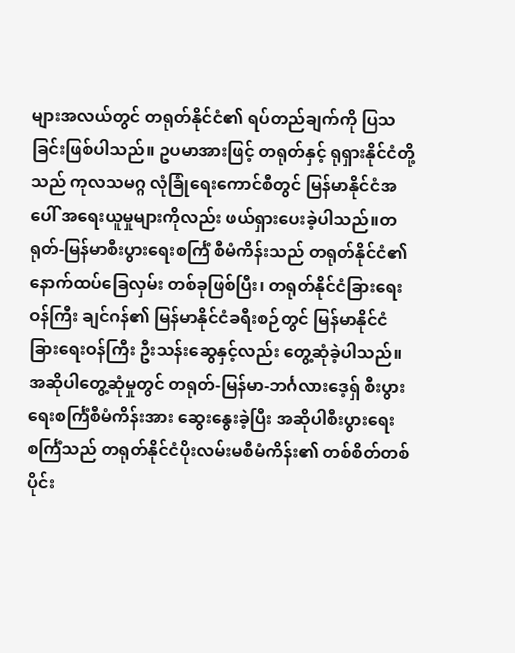များအလယ်တွင် တရုတ်နိုင်ငံ၏ ရပ်တည်ချက်ကို ပြသခြင်းဖြစ်ပါသည်။ ဥပမာအားဖြင့် တရုတ်နှင့် ရုရှားနိုင်ငံတို့သည် ကုလသမဂ္ဂ လုံခြုံရေးကောင်စီတွင် မြန်မာနိုင်ငံအပေါ် အရေးယူမှုများကိုလည်း ဖယ်ရှားပေးခဲ့ပါသည်။တရုတ်-မြန်မာစီးပွားရေးစင်္ကြံ စီမံကိန်းသည် တရုတ်နိုင်ငံ၏ နောက်ထပ်ခြေလှမ်း တစ်ခုဖြစ်ပြီး၊ တရုတ်နိုင်ငံခြားရေးဝန်ကြီး ချင်ဂန်၏ မြန်မာနိုင်ငံခရီးစဉ်တွင် မြန်မာနိုင်ငံခြားရေးဝန်ကြီး ဦးသန်းဆွေနှင့်လည်း တွေ့ဆုံခဲ့ပါသည်။ အဆိုပါတွေ့ဆုံမှုတွင် တရုတ်-မြန်မာ-ဘင်္ဂလားဒေ့ရှ် စီးပွားရေးစင်္ကြံစီမံကိန်းအား ဆွေးနွေးခဲ့ပြီး အဆိုပါစီးပွားရေး စင်္ကြံသည် တရုတ်နိုင်ငံပိုးလမ်းမစီမံကိန်း၏ တစ်စိတ်တစ်ပိုင်း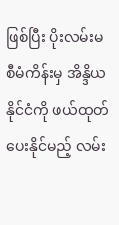ဖြစ်ပြီး ပိုးလမ်းမ စီမံကိန်းမှ အိန္ဒိယနိုင်ငံကို ဖယ်ထုတ်ပေးနိုင်မည့် လမ်း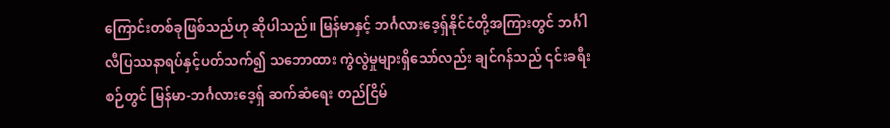ကြောင်းတစ်ခုဖြစ်သည်ဟု ဆိုပါသည်။ မြန်မာနှင့် ဘင်္ဂလားဒေ့ရှ်နိုင်ငံတို့အကြားတွင် ဘင်္ဂါလီပြဿနာရပ်နှင့်ပတ်သက်၍ သဘောထား ကွဲလွဲမှုများရှိသော်လည်း ချင်ဂန်သည် ၎င်းခရီးစဉ်တွင် မြန်မာ-ဘင်္ဂလားဒေ့ရှ် ဆက်ဆံရေး တည်ငြိမ်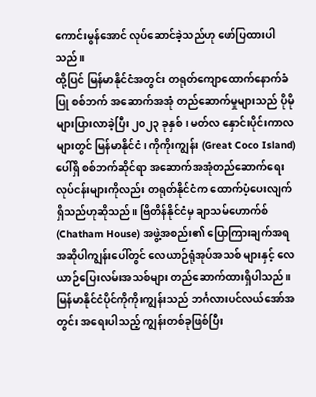ကောင်းမွန်အောင် လုပ်ဆောင်ခဲ့သည်ဟု ဖော်ပြထားပါသည်။
ထို့ပြင် မြန်မာနိုင်ငံအတွင်း တရုတ်ကျောထောက်နောက်ခံပြု စစ်ဘက် အဆောက်အအုံ တည်ဆောက်မှုများသည် ပိုမိုများပြားလာခဲ့ပြီး ၂၀၂၃ ခုနှစ်၊ မတ်လ နှောင်းပိုင်းကာလများတွင် မြန်မာနိုင်ငံ၊ ကိုကိုးကျွန်း (Great Coco Island) ပေါ်ရှိ စစ်ဘက်ဆိုင်ရာ အဆောက်အအုံတည်ဆောက်ရေးလုပ်ငန်းများကိုလည်း တရုတ်နိုင်ငံက ထောက်ပံ့ပေးလျက်ရှိသည်ဟုဆိုသည်။ ဗြိတိန်နိုင်ငံမှ ချာသမ်ဟောက်စ်(Chatham House) အဖွဲ့အစည်း၏ ပြောကြားချက်အရ အဆိုပါကျွန်းပေါ်တွင် လေယာဉ်ရုံအုပ်အသစ် များနှင့် လေယာဉ်ပြေးလမ်းအသစ်များ တည်ဆောက်ထားရှိပါသည်။ မြန်မာနိုင်ငံပိုင်ကိုကိုးကျွန်းသည် ဘင်္ဂလားပင်လယ်အော်အတွင်း အရေးပါသည့် ကျွန်းတစ်ခုဖြစ်ပြီး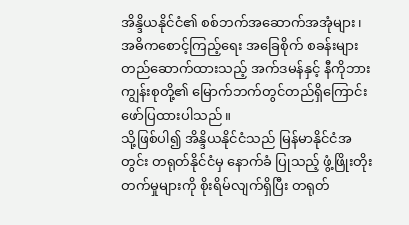အိန္ဒိယနိုင်ငံ၏ စစ်ဘက်အဆောက်အအုံများ၊ အဓိကစောင့်ကြည့်ရေး အခြေစိုက် စခန်းများ တည်ဆောက်ထားသည့် အက်ဒမန်နှင့် နီကိုဘားကျွန်းစုတို့၏ မြောက်ဘက်တွင်တည်ရှိကြောင်း ဖော်ပြထားပါသည်။
သို့ဖြစ်ပါ၍ အိန္ဒိယနိုင်ငံသည် မြန်မာနိုင်ငံအတွင်း တရုတ်နိုင်ငံမှ နောက်ခံ ပြုသည့် ဖွံ့ဖြိုးတိုးတက်မှုများကို စိုးရိမ်လျက်ရှိပြီး တရုတ်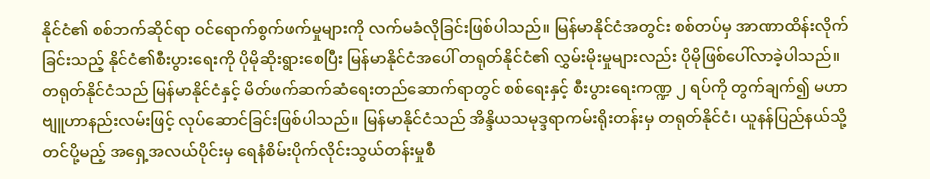နိုင်ငံ၏ စစ်ဘက်ဆိုင်ရာ ဝင်ရောက်စွက်ဖက်မှုများကို လက်မခံလိုခြင်းဖြစ်ပါသည်။ မြန်မာနိုင်ငံအတွင်း စစ်တပ်မှ အာဏာထိန်းလိုက်ခြင်းသည့် နိုင်ငံ၏စီးပွားရေးကို ပိုမိုဆိုးရွားစေပြီး မြန်မာနိုင်ငံအပေါ် တရုတ်နိုင်ငံ၏ လွှမ်းမိုးမှုများလည်း ပိုမိုဖြစ်ပေါ်လာခဲ့ပါသည်။ တရုတ်နိုင်ငံသည် မြန်မာနိုင်ငံနှင့် မိတ်ဖက်ဆက်ဆံရေးတည်ဆောက်ရာတွင် စစ်ရေးနှင့် စီးပွားရေးကဏ္ဍ ၂ ရပ်ကို တွက်ချက်၍ မဟာဗျူဟာနည်းလမ်းဖြင့် လုပ်ဆောင်ခြင်းဖြစ်ပါသည်။ မြန်မာနိုင်ငံသည် အိန္ဒိယသမုဒ္ဒရာကမ်းရိုးတန်းမှ တရုတ်နိုင်ငံ၊ ယူနန်ပြည်နယ်သို့ တင်ပို့မည့် အရှေ့အလယ်ပိုင်းမှ ရေနံစိမ်းပိုက်လိုင်းသွယ်တန်းမှုစီ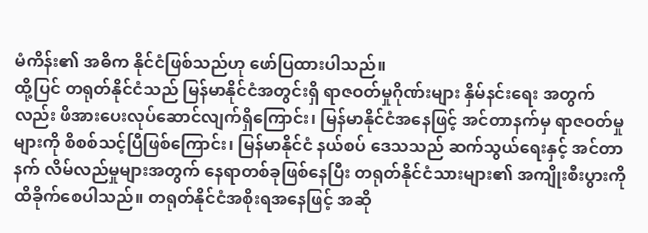မံကိန်း၏ အဓိက နိုင်ငံဖြစ်သည်ဟု ဖော်ပြထားပါသည်။
ထို့ပြင် တရုတ်နိုင်ငံသည် မြန်မာနိုင်ငံအတွင်းရှိ ရာဇဝတ်မှုဂိုဏ်းများ နှိမ်နင်းရေး အတွက်လည်း ဖိအားပေးလုပ်ဆောင်လျက်ရှိကြောင်း၊ မြန်မာနိုင်ငံအနေဖြင့် အင်တာနက်မှ ရာဇဝတ်မှုများကို စိစစ်သင့်ပြီဖြစ်ကြောင်း၊ မြန်မာနိုင်ငံ နယ်စပ် ဒေသသည် ဆက်သွယ်ရေးနှင့် အင်တာနက် လိမ်လည်မှုများအတွက် နေရာတစ်ခုဖြစ်နေပြီး တရုတ်နိုင်ငံသားများ၏ အကျိုးစီးပွားကို ထိခိုက်စေပါသည်။ တရုတ်နိုင်ငံအစိုးရအနေဖြင့် အဆို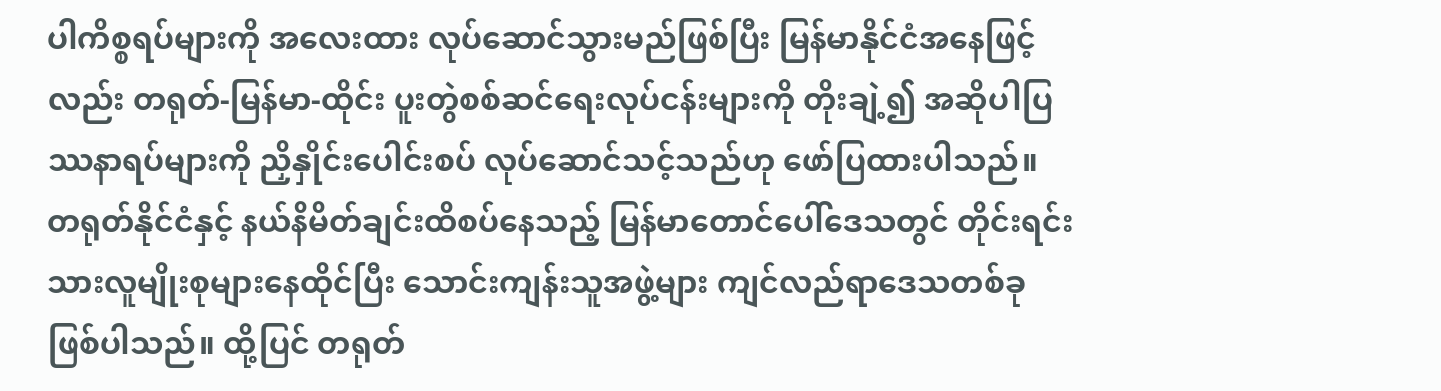ပါကိစ္စရပ်များကို အလေးထား လုပ်ဆောင်သွားမည်ဖြစ်ပြီး မြန်မာနိုင်ငံအနေဖြင့်လည်း တရုတ်-မြန်မာ-ထိုင်း ပူးတွဲစစ်ဆင်ရေးလုပ်ငန်းများကို တိုးချဲ့၍ အဆိုပါပြဿနာရပ်များကို ညှိနှိုင်းပေါင်းစပ် လုပ်ဆောင်သင့်သည်ဟု ဖော်ပြထားပါသည်။
တရုတ်နိုင်ငံနှင့် နယ်နိမိတ်ချင်းထိစပ်နေသည့် မြန်မာတောင်ပေါ်ဒေသတွင် တိုင်းရင်းသားလူမျိုးစုများနေထိုင်ပြီး သောင်းကျန်းသူအဖွဲ့များ ကျင်လည်ရာဒေသတစ်ခု ဖြစ်ပါသည်။ ထို့ပြင် တရုတ်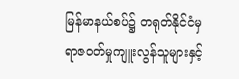မြန်မာနယ်စပ်၌ တရုတ်နိုင်ငံမှ ရာဇဝတ်မှုကျူးလွန်သူများနှင့်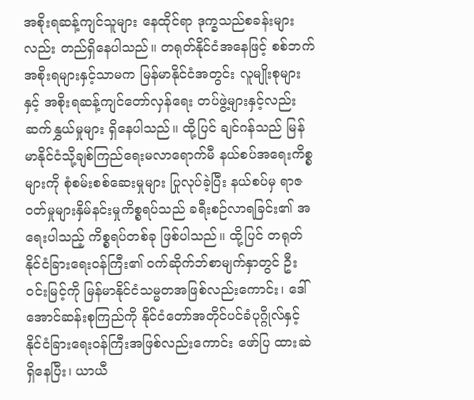အစိုးရဆန့်ကျင်သူများ နေထိုင်ရာ ဒုက္ခသည်စခန်းများလည်း တည်ရှိနေပါသည်။ တရုတ်နိုင်ငံအနေဖြင့် စစ်ဘက် အစိုးရများနှင့်သာမက မြန်မာနိုင်ငံအတွင်း လူမျိုးစုများနှင့် အစိုးရဆန့်ကျင်တော်လှန်ရေး တပ်ဖွဲ့များနှင့်လည်း ဆက်နွှယ်မှုများ ရှိနေပါသည်။ ထို့ပြင် ချင်ဂန်သည် မြန်မာနိုင်ငံသို့ချစ်ကြည်ရေးမလာရောက်မီ နယ်စပ်အရေးကိစ္စများကို စုံစမ်းစစ်ဆေးမှုများ ပြုလုပ်ခဲ့ပြီး နယ်စပ်မှ ရာဇဝတ်မှုများနှိမ်နင်းမှုကိစ္စရပ်သည် ခရီးစဉ်လာရခြင်း၏ အရေးပါသည့် ကိစ္စရပ်တစ်ခု ဖြစ်ပါသည်။ ထို့ပြင် တရုတ်နိုင်ငံခြားရေးဝန်ကြီး၏ ဝက်ဆိုက်ဘ်စာမျက်နှာတွင် ဦးဝင်းမြင့်ကို မြန်မာနိုင်ငံသမ္မတအဖြစ်လည်းကောင်း၊ ဒေါ်အောင်ဆန်းစုကြည်ကို နိုင်ငံတော်အတိုင်ပင်ခံပုဂ္ဂိုလ်နှင့် နိုင်ငံခြားရေးဝန်ကြီးအဖြစ်လည်းကောင်း ဖော်ပြ ထားဆဲရှိနေပြီး၊ ယာယီ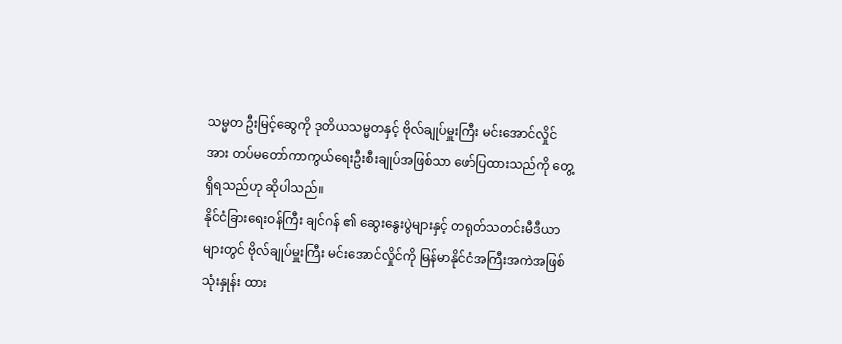သမ္မတ ဦးမြင့်ဆွေကို ဒုတိယသမ္မတနှင့် ဗိုလ်ချုပ်မှူးကြီး မင်းအောင်လှိုင် အား တပ်မတော်ကာကွယ်ရေးဦးစီးချုပ်အဖြစ်သာ ဖော်ပြထားသည်ကို တွေ့ရှိရသည်ဟု ဆိုပါသည်။
နိုင်ငံခြားရေးဝန်ကြီး ချင်ဂန် ၏ ဆွေးနွေးပွဲများနှင့် တရုတ်သတင်းမီဒီယာ များတွင် ဗိုလ်ချုပ်မှူးကြီး မင်းအောင်လှိုင်ကို မြန်မာနိုင်ငံအကြီးအကဲအဖြစ် သုံးနှုန်း ထား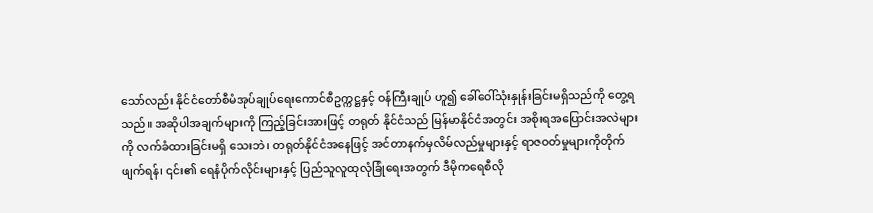သော်လည်း နိုင်ငံတော်စီမံအုပ်ချုပ်ရေးကောင်စီဥက္ကဋ္ဌနှင့် ဝန်ကြီးချုပ် ဟူ၍ ခေါ်ဝေါ်သုံးနှုန်းခြင်းမရှိသည်ကို တွေ့ရသည်။ အဆိုပါအချက်များကို ကြည့်ခြင်းအားဖြင့် တရုတ် နိုင်ငံသည် မြန်မာနိုင်ငံအတွင်း အစိုးရအပြောင်းအလဲများကို လက်ခံထားခြင်းမရှိ သေးဘဲ၊ တရုတ်နိုင်ငံအနေဖြင့် အင်တာနက်မှလိမ်လည်မှုများနှင့် ရာဇဝတ်မှုများကိုတိုက်ဖျက်ရန်၊ ၎င်း၏ ရေနံပိုက်လိုင်းများနှင့် ပြည်သူလူထုလုံခြုံရေးအတွက် ဒီမိုကရေစီလို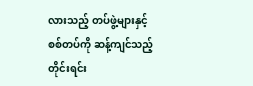လားသည့် တပ်ဖွဲ့များနှင့် စစ်တပ်ကို ဆန့်ကျင်သည့် တိုင်းရင်း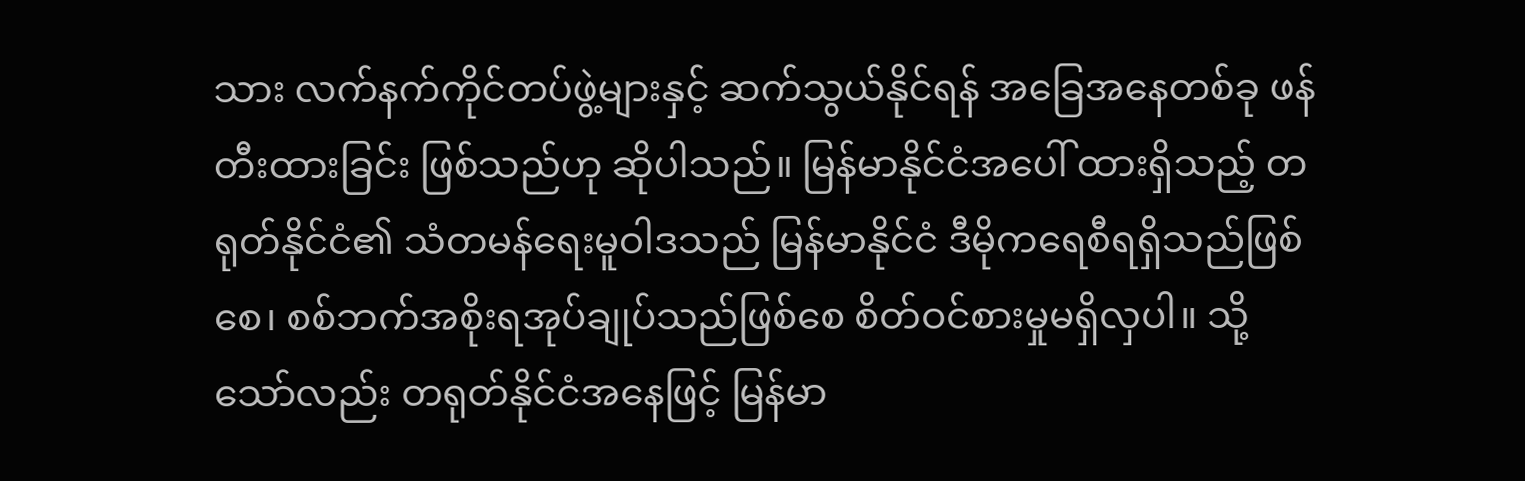သား လက်နက်ကိုင်တပ်ဖွဲ့များနှင့် ဆက်သွယ်နိုင်ရန် အခြေအနေတစ်ခု ဖန်တီးထားခြင်း ဖြစ်သည်ဟု ဆိုပါသည်။ မြန်မာနိုင်ငံအပေါ် ထားရှိသည့် တရုတ်နိုင်ငံ၏ သံတမန်ရေးမူဝါဒသည် မြန်မာနိုင်ငံ ဒီမိုကရေစီရရှိသည်ဖြစ်စေ၊ စစ်ဘက်အစိုးရအုပ်ချုပ်သည်ဖြစ်စေ စိတ်ဝင်စားမှုမရှိလှပါ။ သို့သော်လည်း တရုတ်နိုင်ငံအနေဖြင့် မြန်မာ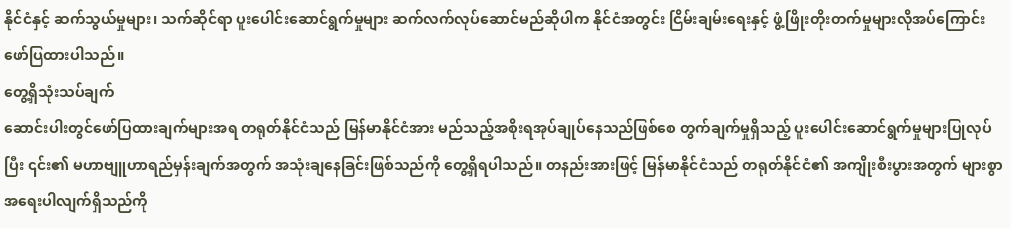နိုင်ငံနှင့် ဆက်သွယ်မှုများ၊ သက်ဆိုင်ရာ ပူးပေါင်းဆောင်ရွက်မှုများ ဆက်လက်လုပ်ဆောင်မည်ဆိုပါက နိုင်ငံအတွင်း ငြိမ်းချမ်းရေးနှင့် ဖွံ့ဖြိုးတိုးတက်မှုများလိုအပ်ကြောင်း ဖော်ပြထားပါသည်။
တွေ့ရှိသုံးသပ်ချက်
ဆောင်းပါးတွင်ဖော်ပြထားချက်များအရ တရုတ်နိုင်ငံသည် မြန်မာနိုင်ငံအား မည်သည့်အစိုးရအုပ်ချုပ်နေသည်ဖြစ်စေ တွက်ချက်မှုရှိသည့် ပူးပေါင်းဆောင်ရွက်မှုများပြုလုပ်ပြီး ၎င်း၏ မဟာဗျူဟာရည်မှန်းချက်အတွက် အသုံးချနေခြင်းဖြစ်သည်ကို တွေ့ရှိရပါသည်။ တနည်းအားဖြင့် မြန်မာနိုင်ငံသည် တရုတ်နိုင်ငံ၏ အကျိုးစီးပွားအတွက် များစွာအရေးပါလျက်ရှိသည်ကို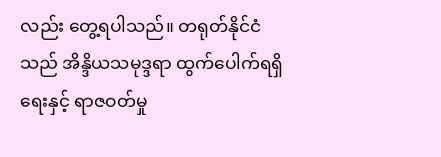လည်း တွေ့ရပါသည်။ တရုတ်နိုင်ငံသည် အိန္ဒိယသမုဒ္ဒရာ ထွက်ပေါက်ရရှိရေးနှင့် ရာဇဝတ်မှု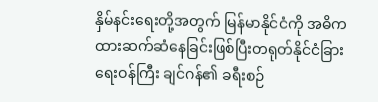နှိမ်နင်းရေးတို့အတွက် မြန်မာနိုင်ငံကို အဓိကထားဆက်ဆံနေခြင်းဖြစ်ပြီးတရုတ်နိုင်ငံခြားရေးဝန်ကြီး ချင်ဂန်၏ ခရီးစဉ်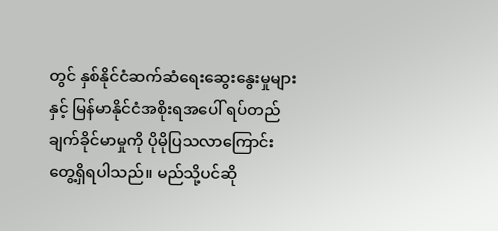တွင် နှစ်နိုင်ငံဆက်ဆံရေးဆွေးနွေးမှုများနှင့် မြန်မာနိုင်ငံအစိုးရအပေါ် ရပ်တည်ချက်ခိုင်မာမှုကို ပိုမိုပြသလာကြောင်း တွေ့ရှိရပါသည်။ မည်သို့ပင်ဆို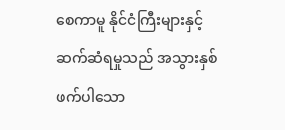စေကာမူ နိုင်ငံကြီးများနှင့် ဆက်ဆံရမှုသည် အသွားနှစ်ဖက်ပါသော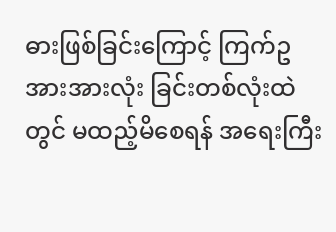ဓားဖြစ်ခြင်းကြောင့် ကြက်ဥအားအားလုံး ခြင်းတစ်လုံးထဲတွင် မထည့်မိစေရန် အရေးကြီး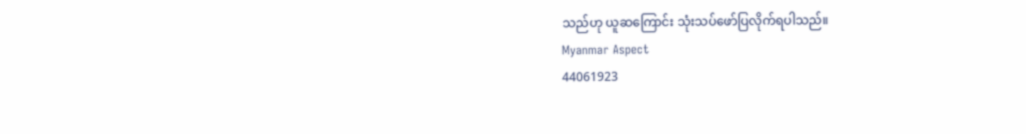သည်ဟု ယူဆကြောင်း သုံးသပ်ဖော်ပြလိုက်ရပါသည်။
Myanmar Aspect
44061923